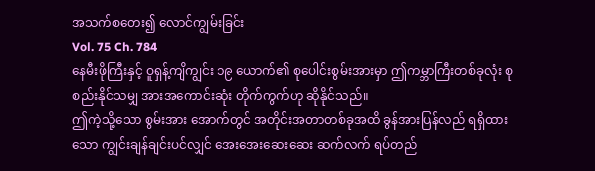အသက်စတေး၍ လောင်ကျွမ်းခြင်း
Vol. 75 Ch. 784
နေမီးဖိုကြီးနှင့် ဝူရှန့်ကျိကျွင်း ၁၉ ယောက်၏ စုပေါင်းစွမ်းအားမှာ ဤကမ္ဘာကြီးတစ်ခုလုံး စုစည်းနိုင်သမျှ အားအကောင်းဆုံး တိုက်ကွက်ဟု ဆိုနိုင်သည်။
ဤကဲ့သို့သော စွမ်းအား အောက်တွင် အတိုင်းအတာတစ်ခုအထိ ခွန်အားပြန်လည် ရရှိထားသော ကျွင်းချန်ချင်းပင်လျှင် အေးအေးဆေးဆေး ဆက်လက် ရပ်တည်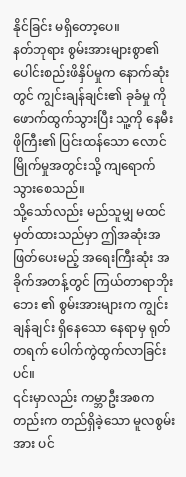နိုင်ခြင်း မရှိတော့ပေ။
နတ်ဘုရား စွမ်းအားများစွာ၏ ပေါင်းစည်းဖိနှိပ်မှုက နောက်ဆုံးတွင် ကျွင်းချန်ချင်း၏ ခုခံမှု ကို ဖောက်ထွက်သွားပြီး သူ့ကို နေမီးဖိုကြီး၏ ပြင်းထန်သော လောင်မြိုက်မှုအတွင်းသို့ ကျရောက်သွားစေသည်။
သို့သော်လည်း မည်သူမျှ မထင်မှတ်ထားသည်မှာ ဤအဆုံးအဖြတ်ပေးမည့် အရေးကြီးဆုံး အခိုက်အတန့်တွင် ကြယ်တာရာဘိုးဘေး ၏ စွမ်းအားများက ကျွင်းချန်ချင်း ရှိနေသော နေရာမှ ရုတ်တရက် ပေါက်ကွဲထွက်လာခြင်းပင်။
၎င်းမှာလည်း ကမ္ဘာဦးအစကတည်းက တည်ရှိခဲ့သော မူလစွမ်းအား ပင်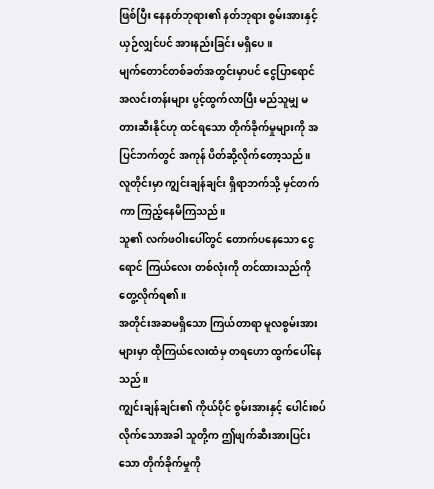ဖြစ်ပြီး နေနတ်ဘုရား၏ နတ်ဘုရား စွမ်းအားနှင့် ယှဉ်လျှင်ပင် အားနည်းခြင်း မရှိပေ။
မျက်တောင်တစ်ခတ်အတွင်းမှာပင် ငွေပြာရောင် အလင်းတန်းများ ပွင့်ထွက်လာပြီး မည်သူမျှ မတားဆီးနိုင်ဟု ထင်ရသော တိုက်ခိုက်မှုများကို အပြင်ဘက်တွင် အကုန် ပိတ်ဆို့လိုက်တော့သည်။
လူတိုင်းမှာ ကျွင်းချန်ချင်း ရှိရာဘက်သို့ မှင်တက်ကာ ကြည့်နေမိကြသည်။
သူ၏ လက်ဖဝါးပေါ်တွင် တောက်ပနေသော ငွေရောင် ကြယ်လေး တစ်လုံးကို တင်ထားသည်ကို တွေ့လိုက်ရ၏။
အတိုင်းအဆမရှိသော ကြယ်တာရာ မူလစွမ်းအားများမှာ ထိုကြယ်လေးထံမှ တရဟော ထွက်ပေါ်နေသည်။
ကျွင်းချန်ချင်း၏ ကိုယ်ပိုင် စွမ်းအားနှင့် ပေါင်းစပ်လိုက်သောအခါ သူတို့က ဤဖျက်ဆီးအားပြင်းသော တိုက်ခိုက်မှုကို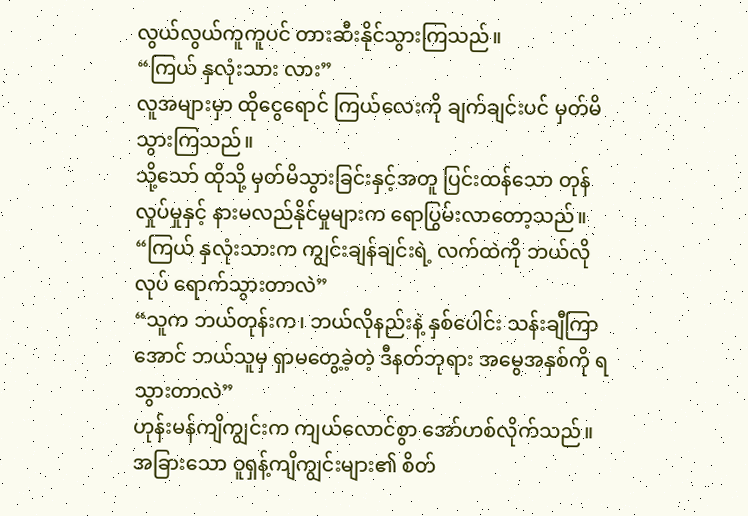လွယ်လွယ်ကူကူပင် တားဆီးနိုင်သွားကြသည်။
“ကြယ် နှလုံးသား လား”
လူအများမှာ ထိုငွေရောင် ကြယ်လေးကို ချက်ချင်းပင် မှတ်မိသွားကြသည်။
သို့သော် ထိုသို့ မှတ်မိသွားခြင်းနှင့်အတူ ပြင်းထန်သော တုန်လှုပ်မှုနှင့် နားမလည်နိုင်မှုများက ရောပြွမ်းလာတော့သည်။
“ကြယ် နှလုံးသားက ကျွင်းချန်ချင်းရဲ့ လက်ထဲကို ဘယ်လိုလုပ် ရောက်သွားတာလဲ”
“သူက ဘယ်တုန်းက၊ ဘယ်လိုနည်းနဲ့ နှစ်ပေါင်း သန်းချီကြာအောင် ဘယ်သူမှ ရှာမတွေ့ခဲ့တဲ့ ဒီနတ်ဘုရား အမွေအနှစ်ကို ရသွားတာလဲ”
ဟုန်းမန်ကျိကျွင်းက ကျယ်လောင်စွာ အော်ဟစ်လိုက်သည်။
အခြားသော ဝူရှန့်ကျိကျွင်းများ၏ စိတ်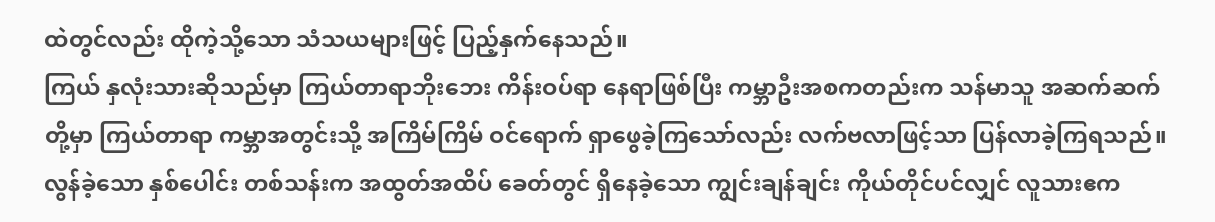ထဲတွင်လည်း ထိုကဲ့သို့သော သံသယများဖြင့် ပြည့်နှက်နေသည်။
ကြယ် နှလုံးသားဆိုသည်မှာ ကြယ်တာရာဘိုးဘေး ကိန်းဝပ်ရာ နေရာဖြစ်ပြီး ကမ္ဘာဦးအစကတည်းက သန်မာသူ အဆက်ဆက်တို့မှာ ကြယ်တာရာ ကမ္ဘာအတွင်းသို့ အကြိမ်ကြိမ် ဝင်ရောက် ရှာဖွေခဲ့ကြသော်လည်း လက်ဗလာဖြင့်သာ ပြန်လာခဲ့ကြရသည်။
လွန်ခဲ့သော နှစ်ပေါင်း တစ်သန်းက အထွတ်အထိပ် ခေတ်တွင် ရှိနေခဲ့သော ကျွင်းချန်ချင်း ကိုယ်တိုင်ပင်လျှင် လူသားဧက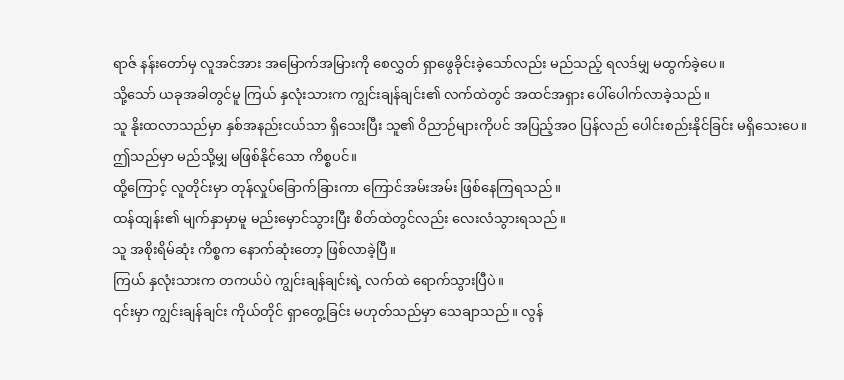ရာဇ် နန်းတော်မှ လူအင်အား အမြောက်အမြားကို စေလွှတ် ရှာဖွေခိုင်းခဲ့သော်လည်း မည်သည့် ရလဒ်မျှ မထွက်ခဲ့ပေ။
သို့သော် ယခုအခါတွင်မူ ကြယ် နှလုံးသားက ကျွင်းချန်ချင်း၏ လက်ထဲတွင် အထင်အရှား ပေါ်ပေါက်လာခဲ့သည်။
သူ နိုးထလာသည်မှာ နှစ်အနည်းငယ်သာ ရှိသေးပြီး သူ၏ ဝိညာဉ်များကိုပင် အပြည့်အဝ ပြန်လည် ပေါင်းစည်းနိုင်ခြင်း မရှိသေးပေ။
ဤသည်မှာ မည်သို့မျှ မဖြစ်နိုင်သော ကိစ္စပင်။
ထို့ကြောင့် လူတိုင်းမှာ တုန်လှုပ်ခြောက်ခြားကာ ကြောင်အမ်းအမ်း ဖြစ်နေကြရသည်။
ထန်ထျန်း၏ မျက်နှာမှာမူ မည်းမှောင်သွားပြီး စိတ်ထဲတွင်လည်း လေးလံသွားရသည်။
သူ အစိုးရိမ်ဆုံး ကိစ္စက နောက်ဆုံးတော့ ဖြစ်လာခဲ့ပြီ။
ကြယ် နှလုံးသားက တကယ်ပဲ ကျွင်းချန်ချင်းရဲ့ လက်ထဲ ရောက်သွားပြီပဲ။
၎င်းမှာ ကျွင်းချန်ချင်း ကိုယ်တိုင် ရှာတွေ့ခြင်း မဟုတ်သည်မှာ သေချာသည်။ လွန်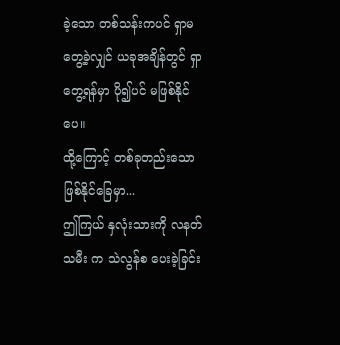ခဲ့သော တစ်သန်းကပင် ရှာမတွေ့ခဲ့လျှင် ယခုအချိန်တွင် ရှာတွေ့ရန်မှာ ပို၍ပင် မဖြစ်နိုင်ပေ။
ထို့ကြောင့် တစ်ခုတည်းသော ဖြစ်နိုင်ခြေမှာ...
ဤကြယ် နှလုံးသားကို လနတ်သမီး က သဲလွန်စ ပေးခဲ့ခြင်း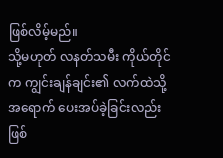ဖြစ်လိမ့်မည်။
သို့မဟုတ် လနတ်သမီး ကိုယ်တိုင်က ကျွင်းချန်ချင်း၏ လက်ထဲသို့ အရောက် ပေးအပ်ခဲ့ခြင်းလည်း ဖြစ်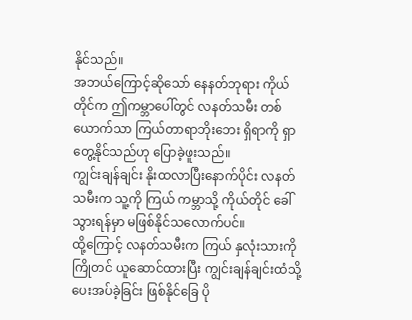နိုင်သည်။
အဘယ်ကြောင့်ဆိုသော် နေနတ်ဘုရား ကိုယ်တိုင်က ဤကမ္ဘာပေါ်တွင် လနတ်သမီး တစ်ယောက်သာ ကြယ်တာရာဘိုးဘေး ရှိရာကို ရှာတွေ့နိုင်သည်ဟု ပြောခဲ့ဖူးသည်။
ကျွင်းချန်ချင်း နိုးထလာပြီးနောက်ပိုင်း လနတ်သမီးက သူ့ကို ကြယ် ကမ္ဘာသို့ ကိုယ်တိုင် ခေါ်သွားရန်မှာ မဖြစ်နိုင်သလောက်ပင်။
ထို့ကြောင့် လနတ်သမီးက ကြယ် နှလုံးသားကို ကြိုတင် ယူဆောင်ထားပြီး ကျွင်းချန်ချင်းထံသို့ ပေးအပ်ခဲ့ခြင်း ဖြစ်နိုင်ခြေ ပို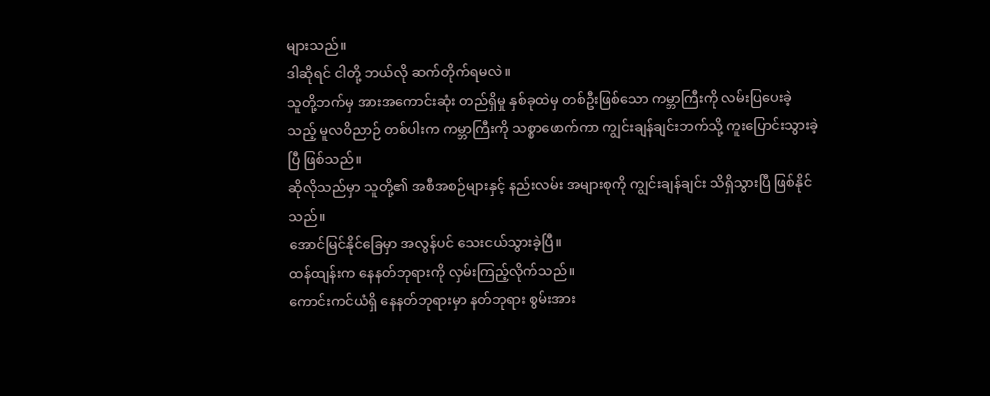များသည်။
ဒါဆိုရင် ငါတို့ ဘယ်လို ဆက်တိုက်ရမလဲ။
သူတို့ဘက်မှ အားအကောင်းဆုံး တည်ရှိမှု နှစ်ခုထဲမှ တစ်ဦးဖြစ်သော ကမ္ဘာကြီးကို လမ်းပြပေးခဲ့သည့် မူလဝိညာဉ် တစ်ပါးက ကမ္ဘာကြီးကို သစ္စာဖောက်ကာ ကျွင်းချန်ချင်းဘက်သို့ ကူးပြောင်းသွားခဲ့ပြီ ဖြစ်သည်။
ဆိုလိုသည်မှာ သူတို့၏ အစီအစဉ်များနှင့် နည်းလမ်း အများစုကို ကျွင်းချန်ချင်း သိရှိသွားပြီ ဖြစ်နိုင်သည်။
အောင်မြင်နိုင်ခြေမှာ အလွန်ပင် သေးငယ်သွားခဲ့ပြီ။
ထန်ထျန်းက နေနတ်ဘုရားကို လှမ်းကြည့်လိုက်သည်။
ကောင်းကင်ယံရှိ နေနတ်ဘုရားမှာ နတ်ဘုရား စွမ်းအား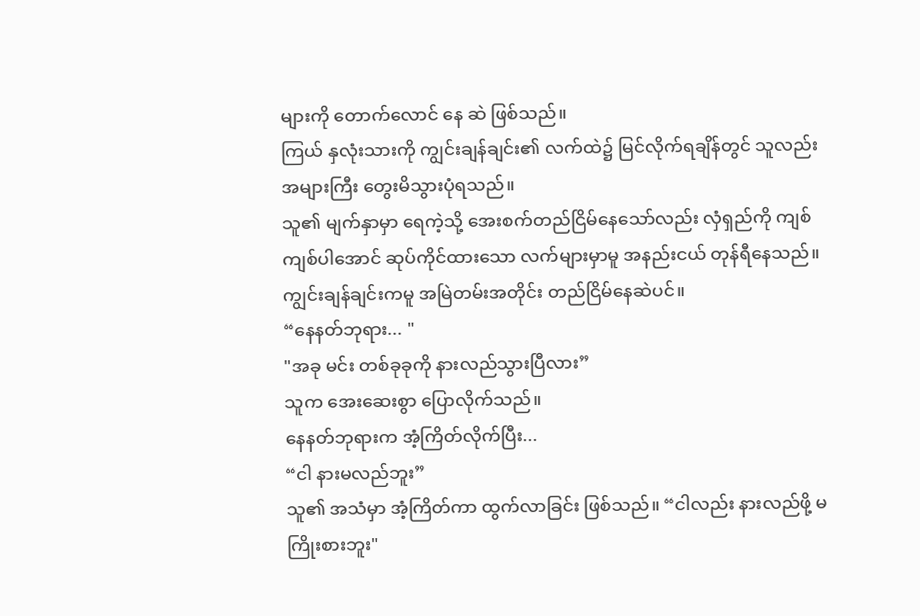များကို တောက်လောင် နေ ဆဲ ဖြစ်သည်။
ကြယ် နှလုံးသားကို ကျွင်းချန်ချင်း၏ လက်ထဲ၌ မြင်လိုက်ရချိန်တွင် သူလည်း အများကြီး တွေးမိသွားပုံရသည်။
သူ၏ မျက်နှာမှာ ရေကဲ့သို့ အေးစက်တည်ငြိမ်နေသော်လည်း လှံရှည်ကို ကျစ်ကျစ်ပါအောင် ဆုပ်ကိုင်ထားသော လက်များမှာမူ အနည်းငယ် တုန်ရီနေသည်။
ကျွင်းချန်ချင်းကမူ အမြဲတမ်းအတိုင်း တည်ငြိမ်နေဆဲပင်။
“နေနတ်ဘုရား... "
"အခု မင်း တစ်ခုခုကို နားလည်သွားပြီလား”
သူက အေးဆေးစွာ ပြောလိုက်သည်။
နေနတ်ဘုရားက အံ့ကြိတ်လိုက်ပြီး...
“ငါ နားမလည်ဘူး”
သူ၏ အသံမှာ အံ့ကြိတ်ကာ ထွက်လာခြင်း ဖြစ်သည်။ “ငါလည်း နားလည်ဖို့ မကြိုးစားဘူး"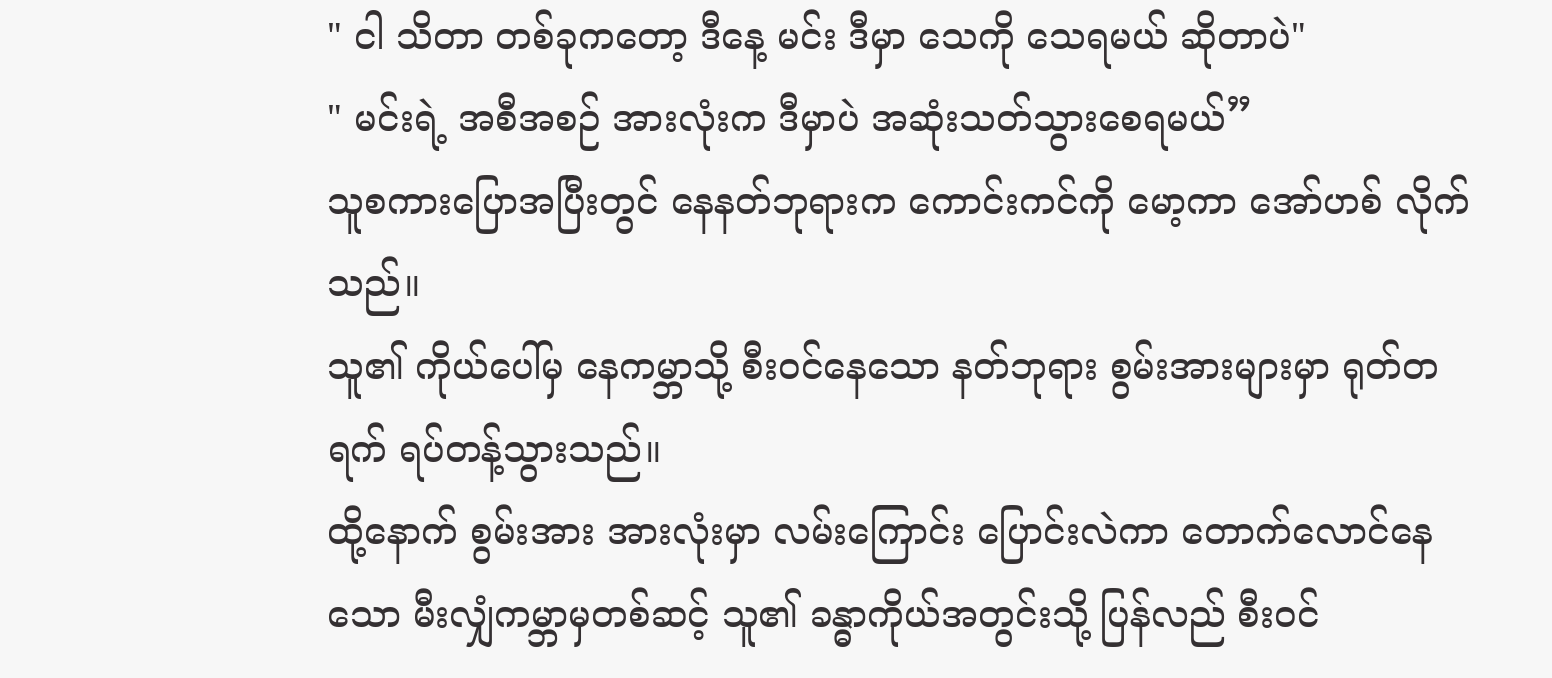" ငါ သိတာ တစ်ခုကတော့ ဒီနေ့ မင်း ဒီမှာ သေကို သေရမယ် ဆိုတာပဲ"
" မင်းရဲ့ အစီအစဉ် အားလုံးက ဒီမှာပဲ အဆုံးသတ်သွားစေရမယ်”
သူစကားပြောအပြီးတွင် နေနတ်ဘုရားက ကောင်းကင်ကို မော့ကာ အော်ဟစ် လိုက်သည်။
သူ၏ ကိုယ်ပေါ်မှ နေကမ္ဘာသို့ စီးဝင်နေသော နတ်ဘုရား စွမ်းအားများမှာ ရုတ်တရက် ရပ်တန့်သွားသည်။
ထို့နောက် စွမ်းအား အားလုံးမှာ လမ်းကြောင်း ပြောင်းလဲကာ တောက်လောင်နေသော မီးလျှံကမ္ဘာမှတစ်ဆင့် သူ၏ ခန္ဓာကိုယ်အတွင်းသို့ ပြန်လည် စီးဝင်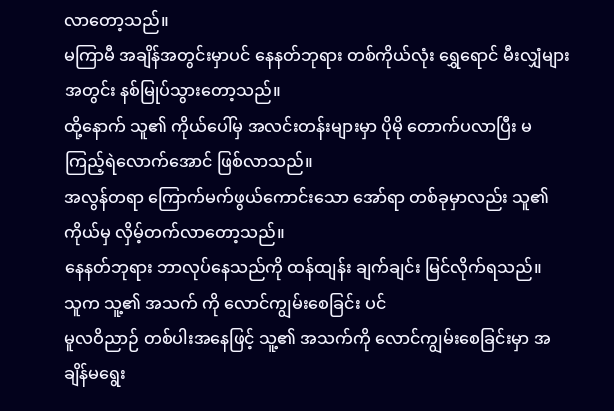လာတော့သည်။
မကြာမီ အချိန်အတွင်းမှာပင် နေနတ်ဘုရား တစ်ကိုယ်လုံး ရွှေရောင် မီးလျှံများအတွင်း နစ်မြုပ်သွားတော့သည်။
ထို့နောက် သူ၏ ကိုယ်ပေါ်မှ အလင်းတန်းများမှာ ပိုမို တောက်ပလာပြီး မကြည့်ရဲလောက်အောင် ဖြစ်လာသည်။
အလွန်တရာ ကြောက်မက်ဖွယ်ကောင်းသော အော်ရာ တစ်ခုမှာလည်း သူ၏ ကိုယ်မှ လှိမ့်တက်လာတော့သည်။
နေနတ်ဘုရား ဘာလုပ်နေသည်ကို ထန်ထျန်း ချက်ချင်း မြင်လိုက်ရသည်။
သူက သူ့၏ အသက် ကို လောင်ကျွမ်းစေခြင်း ပင်
မူလဝိညာဉ် တစ်ပါးအနေဖြင့် သူ့၏ အသက်ကို လောင်ကျွမ်းစေခြင်းမှာ အချိန်မရွေး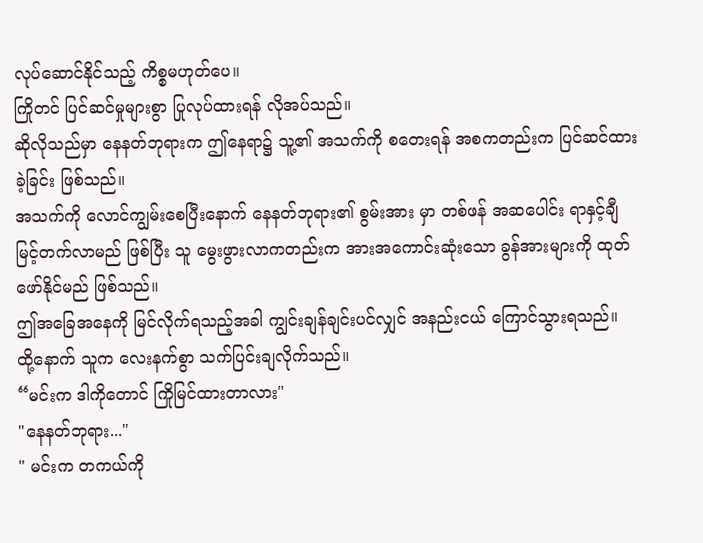လုပ်ဆောင်နိုင်သည့် ကိစ္စမဟုတ်ပေ။
ကြိုတင် ပြင်ဆင်မှုများစွာ ပြုလုပ်ထားရန် လိုအပ်သည်။
ဆိုလိုသည်မှာ နေနတ်ဘုရားက ဤနေရာ၌ သူ့၏ အသက်ကို စတေးရန် အစကတည်းက ပြင်ဆင်ထားခဲ့ခြင်း ဖြစ်သည်။
အသက်ကို လောင်ကျွမ်းစေပြီးနောက် နေနတ်ဘုရား၏ စွမ်းအား မှာ တစ်ဖန် အဆပေါင်း ရာနှင့်ချီ မြင့်တက်လာမည် ဖြစ်ပြီး သူ မွေးဖွားလာကတည်းက အားအကောင်းဆုံးသော ခွန်အားများကို ထုတ်ဖော်နိုင်မည် ဖြစ်သည်။
ဤအခြေအနေကို မြင်လိုက်ရသည့်အခါ ကျွင်းချန်ချင်းပင်လျှင် အနည်းငယ် ကြောင်သွားရသည်။
ထို့နောက် သူက လေးနက်စွာ သက်ပြင်းချလိုက်သည်။
“မင်းက ဒါကိုတောင် ကြိုမြင်ထားတာလား"
"နေနတ်ဘုရား..."
" မင်းက တကယ်ကို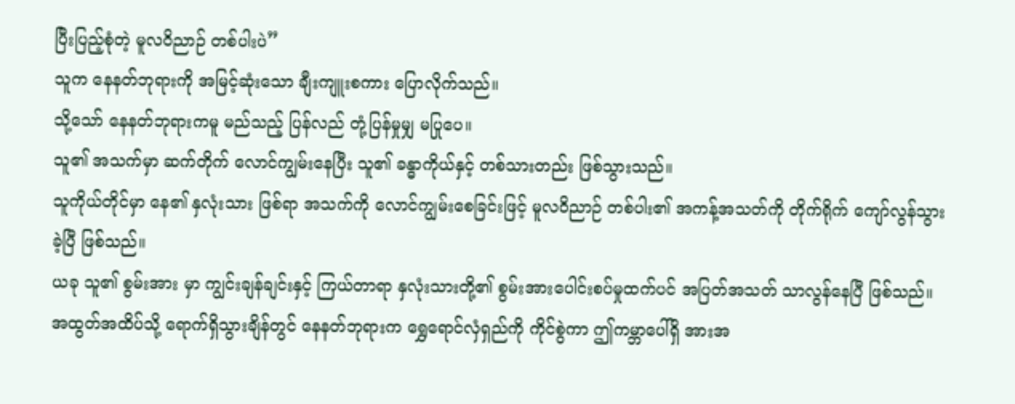ပြီးပြည့်စုံတဲ့ မူလဝိညာဉ် တစ်ပါးပဲ”
သူက နေနတ်ဘုရားကို အမြင့်ဆုံးသော ချီးကျူးစကား ပြောလိုက်သည်။
သို့သော် နေနတ်ဘုရားကမူ မည်သည့် ပြန်လည် တုံ့ပြန်မှုမျှ မပြုပေ။
သူ၏ အသက်မှာ ဆက်တိုက် လောင်ကျွမ်းနေပြီး သူ၏ ခန္ဓာကိုယ်နှင့် တစ်သားတည်း ဖြစ်သွားသည်။
သူကိုယ်တိုင်မှာ နေ၏ နှလုံးသား ဖြစ်ရာ အသက်ကို လောင်ကျွမ်းစေခြင်းဖြင့် မူလဝိညာဉ် တစ်ပါး၏ အကန့်အသတ်ကို တိုက်ရိုက် ကျော်လွန်သွားခဲ့ပြီ ဖြစ်သည်။
ယခု သူ၏ စွမ်းအား မှာ ကျွင်းချန်ချင်းနှင့် ကြယ်တာရာ နှလုံးသားတို့၏ စွမ်းအားပေါင်းစပ်မှုထက်ပင် အပြတ်အသတ် သာလွန်နေပြီ ဖြစ်သည်။
အထွတ်အထိပ်သို့ ရောက်ရှိသွားချိန်တွင် နေနတ်ဘုရားက ရွှေရောင်လှံရှည်ကို ကိုင်စွဲကာ ဤကမ္ဘာပေါ်ရှိ အားအ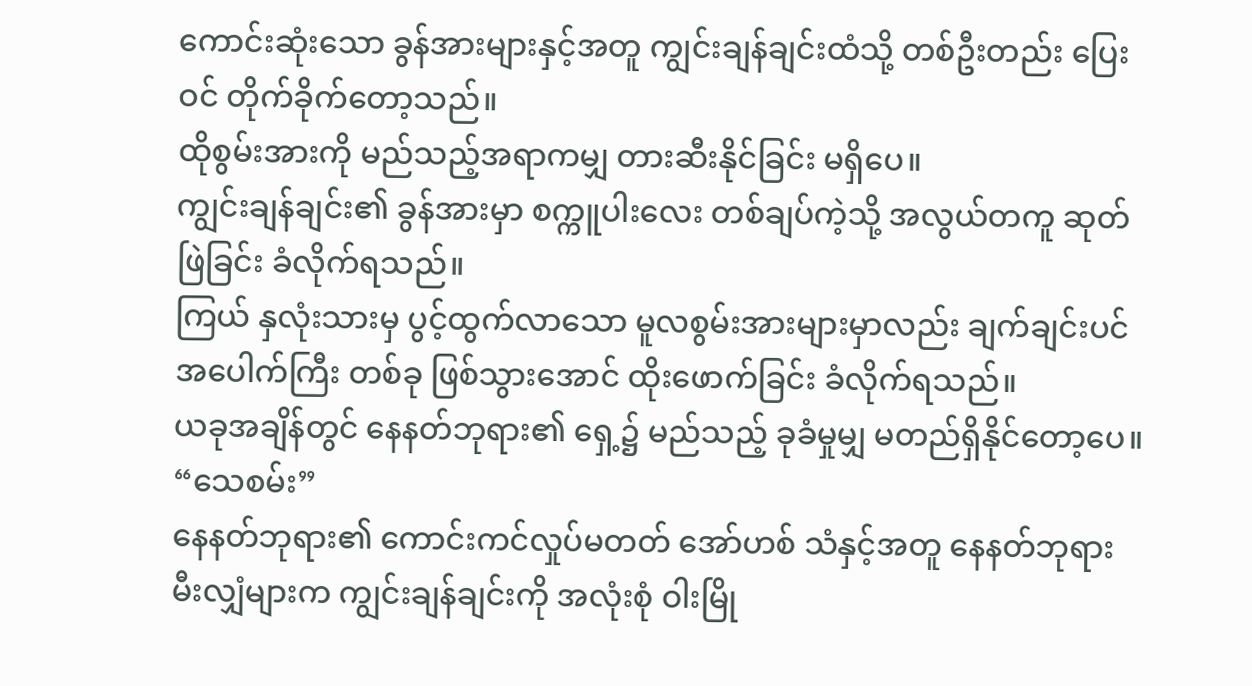ကောင်းဆုံးသော ခွန်အားများနှင့်အတူ ကျွင်းချန်ချင်းထံသို့ တစ်ဦးတည်း ပြေးဝင် တိုက်ခိုက်တော့သည်။
ထိုစွမ်းအားကို မည်သည့်အရာကမျှ တားဆီးနိုင်ခြင်း မရှိပေ။
ကျွင်းချန်ချင်း၏ ခွန်အားမှာ စက္ကူပါးလေး တစ်ချပ်ကဲ့သို့ အလွယ်တကူ ဆုတ်ဖြဲခြင်း ခံလိုက်ရသည်။
ကြယ် နှလုံးသားမှ ပွင့်ထွက်လာသော မူလစွမ်းအားများမှာလည်း ချက်ချင်းပင် အပေါက်ကြီး တစ်ခု ဖြစ်သွားအောင် ထိုးဖောက်ခြင်း ခံလိုက်ရသည်။
ယခုအချိန်တွင် နေနတ်ဘုရား၏ ရှေ့၌ မည်သည့် ခုခံမှုမျှ မတည်ရှိနိုင်တော့ပေ။
“သေစမ်း”
နေနတ်ဘုရား၏ ကောင်းကင်လှုပ်မတတ် အော်ဟစ် သံနှင့်အတူ နေနတ်ဘုရား မီးလျှံများက ကျွင်းချန်ချင်းကို အလုံးစုံ ဝါးမြို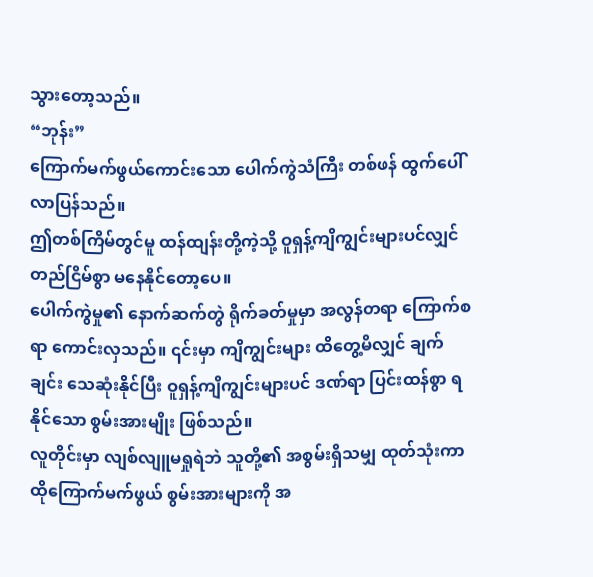သွားတော့သည်။
“ဘုန်း”
ကြောက်မက်ဖွယ်ကောင်းသော ပေါက်ကွဲသံကြီး တစ်ဖန် ထွက်ပေါ်လာပြန်သည်။
ဤတစ်ကြိမ်တွင်မူ ထန်ထျန်းတို့ကဲ့သို့ ဝူရှန့်ကျိကျွင်းများပင်လျှင် တည်ငြိမ်စွာ မနေနိုင်တော့ပေ။
ပေါက်ကွဲမှု၏ နောက်ဆက်တွဲ ရိုက်ခတ်မှုမှာ အလွန်တရာ ကြောက်စရာ ကောင်းလှသည်။ ၎င်းမှာ ကျိကျွင်းများ ထိတွေ့မိလျှင် ချက်ချင်း သေဆုံးနိုင်ပြီး ဝူရှန့်ကျိကျွင်းများပင် ဒဏ်ရာ ပြင်းထန်စွာ ရနိုင်သော စွမ်းအားမျိုး ဖြစ်သည်။
လူတိုင်းမှာ လျစ်လျူမရှုရဲဘဲ သူတို့၏ အစွမ်းရှိသမျှ ထုတ်သုံးကာ ထိုကြောက်မက်ဖွယ် စွမ်းအားများကို အ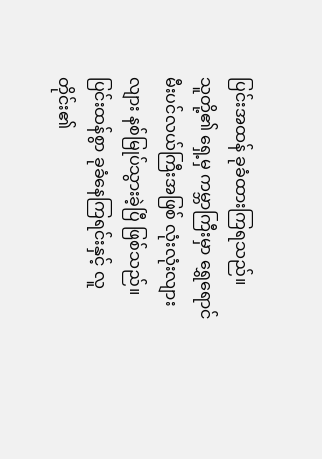ပြင်းအထန် ခုခံထားကြရသည်။
သူတို့၏ ရှေ့မှ ကမ္ဘာကြီးမှာ ရွှေရောင် မီးပင်လယ်ကြီးအဖြစ် လုံးလုံးလျားလျား နစ်မြုပ်သွားခဲ့ပြီ ဖြစ်သည်။
ပြင်းထန်စွာ ခုခံနေကြရင်းနှင့် လူတိုင်း၏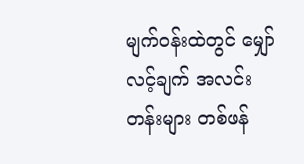မျက်ဝန်းထဲတွင် မျှော်လင့်ချက် အလင်းတန်းများ တစ်ဖန်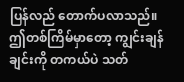ပြန်လည် တောက်ပလာသည်။
ဤတစ်ကြိမ်မှာတော့ ကျွင်းချန်ချင်းကို တကယ်ပဲ သတ်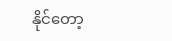နိုင်တော့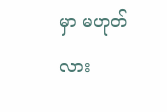မှာ မဟုတ်လား